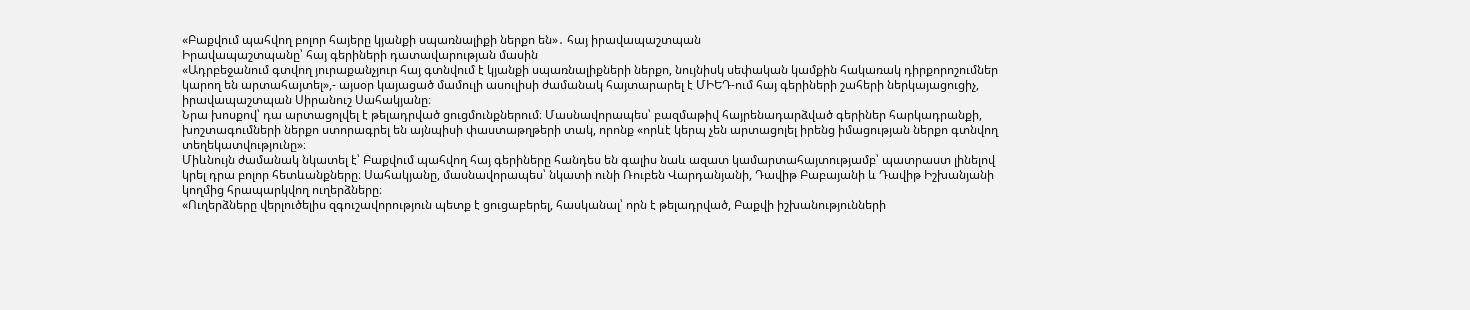«Բաքվում պահվող բոլոր հայերը կյանքի սպառնալիքի ներքո են»․ հայ իրավապաշտպան
Իրավապաշտպանը՝ հայ գերիների դատավարության մասին
«Ադրբեջանում գտվող յուրաքանչյուր հայ գտնվում է կյանքի սպառնալիքների ներքո, նույնիսկ սեփական կամքին հակառակ դիրքորոշումներ կարող են արտահայտել»,- այսօր կայացած մամուլի ասուլիսի ժամանակ հայտարարել է ՄԻԵԴ-ում հայ գերիների շահերի ներկայացուցիչ, իրավապաշտպան Սիրանուշ Սահակյանը։
Նրա խոսքով՝ դա արտացոլվել է թելադրված ցուցմունքներում։ Մասնավորապես՝ բազմաթիվ հայրենադարձված գերիներ հարկադրանքի, խոշտագումների ներքո ստորագրել են այնպիսի փաստաթղթերի տակ, որոնք «որևէ կերպ չեն արտացոլել իրենց իմացության ներքո գտնվող տեղեկատվությունը»։
Միևնույն ժամանակ նկատել է՝ Բաքվում պահվող հայ գերիները հանդես են գալիս նաև ազատ կամարտահայտությամբ՝ պատրաստ լինելով կրել դրա բոլոր հետևանքները։ Սահակյանը, մասնավորապես՝ նկատի ունի Ռուբեն Վարդանյանի, Դավիթ Բաբայանի և Դավիթ Իշխանյանի կողմից հրապարկվող ուղերձները։
«Ուղերձները վերլուծելիս զգուշավորություն պետք է ցուցաբերել, հասկանալ՝ որն է թելադրված, Բաքվի իշխանությունների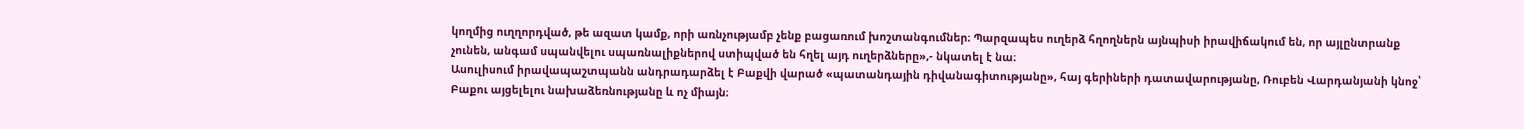կողմից ուղղորդված, թե ազատ կամք, որի առնչությամբ չենք բացառում խոշտանգումներ։ Պարզապես ուղերձ հղողներն այնպիսի իրավիճակում են, որ այլընտրանք չունեն, անգամ սպանվելու սպառնալիքներով ստիպված են հղել այդ ուղերձները»,- նկատել է նա։
Ասուլիսում իրավապաշտպանն անդրադարձել է Բաքվի վարած «պատանդային դիվանագիտությանը», հայ գերիների դատավարությանը, Ռուբեն Վարդանյանի կնոջ՝ Բաքու այցելելու նախաձեռնությանը և ոչ միայն։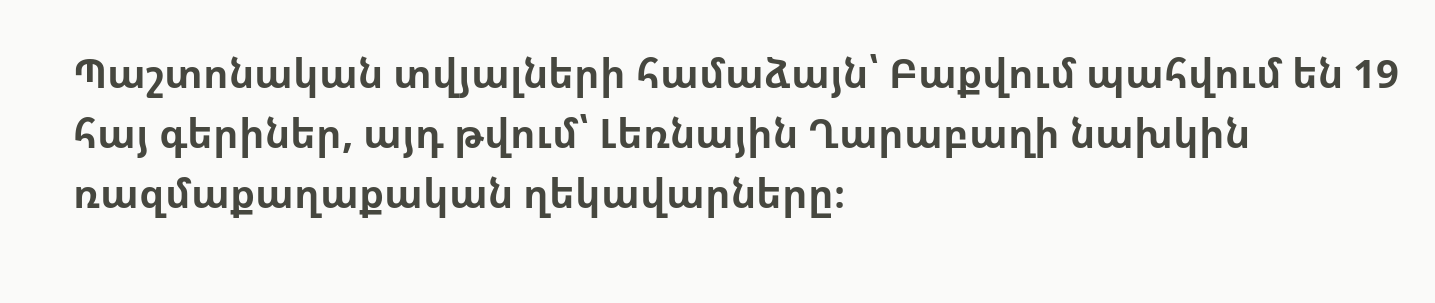Պաշտոնական տվյալների համաձայն՝ Բաքվում պահվում են 19 հայ գերիներ, այդ թվում՝ Լեռնային Ղարաբաղի նախկին ռազմաքաղաքական ղեկավարները։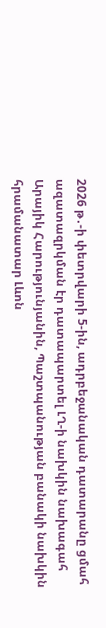2026 թ․-ի փետրվարի 5-ին, ադրբեջանական դատարանը ցմահ ազատազրկման էր դատապարտել ԼՂ-ի նախկին նախագահ Արայիկ Հարությունյանին, Պաշտպանության բանակի նախկին հրամանատար Լևոն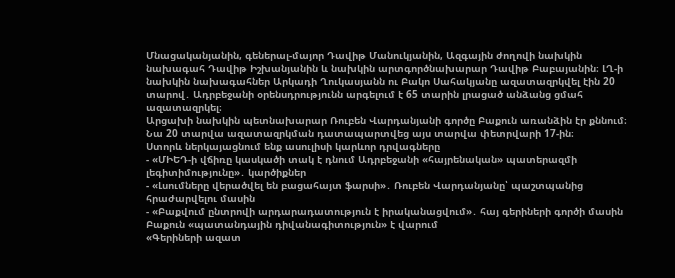Մնացականյանին, գեներալ-մայոր Դավիթ Մանուկյանին, Ազգային ժողովի նախկին նախագահ Դավիթ Իշխանյանին և նախկին արտգործնախարար Դավիթ Բաբայանին։ ԼՂ-ի նախկին նախագահներ Արկադի Ղուկասյանն ու Բակո Սահակյանը ազատազրկվել էին 20 տարով․ Ադրբեջանի օրենսդրությունն արգելում է 65 տարին լրացած անձանց ցմահ ազատազրկել։
Արցախի նախկին պետնախարար Ռուբեն Վարդանյանի գործը Բաքուն առանձին էր քննում։ Նա 20 տարվա ազատազրկման դատապարտվեց այս տարվա փետրվարի 17-ին։
Ստորև ներկայացնում ենք ասուլիսի կարևոր դրվագները
- «ՄԻԵԴ-ի վճիռը կասկածի տակ է դնում Ադրբեջանի «հայրենական» պատերազմի լեգիտիմությունը»․ կարծիքներ
- «Լսումները վերածվել են բացահայտ ֆարսի»․ Ռուբեն Վարդանյանը՝ պաշտպանից հրաժարվելու մասին
- «Բաքվում ընտրովի արդարադատություն է իրականացվում»․ հայ գերիների գործի մասին
Բաքուն «պատանդային դիվանագիտություն» է վարում
«Գերիների ազատ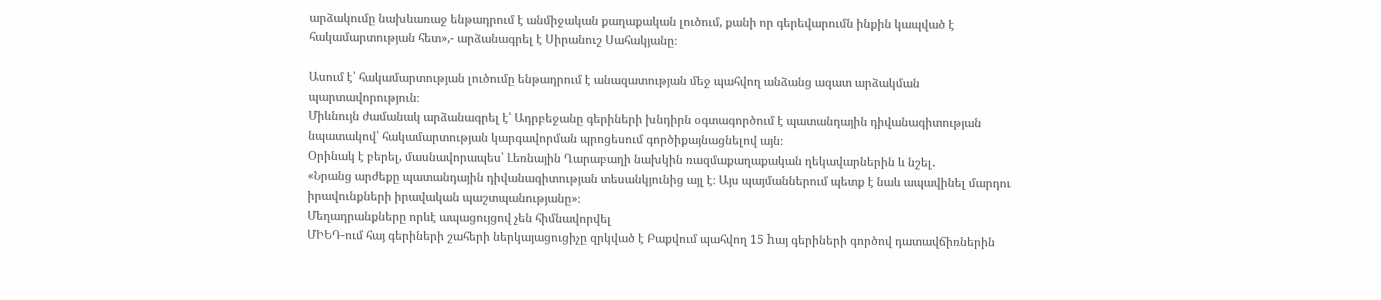արձակումը նախևառաջ ենթադրում է անմիջական քաղաքական լուծում, քանի որ գերեվարումն ինքին կապված է հակամարտության հետ»,- արձանագրել է Սիրանուշ Սահակյանը։

Ասում է՝ հակամարտության լուծումը ենթադրում է անազատության մեջ պահվող անձանց ազատ արձակման պարտավորություն։
Միևնույն ժամանակ արձանագրել է՝ Ադրբեջանը գերիների խնդիրն օգտագործում է պատանդային դիվանագիտության նպատակով՝ հակամարտության կարգավորման պրոցեսում գործիքայնացնելով այն։
Օրինակ է բերել, մասնավորապես՝ Լեռնային Ղարաբաղի նախկին ռազմաքաղաքական ղեկավարներին և նշել․
«Նրանց արժեքը պատանդային դիվանագիտության տեսանկյունից այլ է։ Այս պայմաններում պետք է նաև ապավինել մարդու իրավունքների իրավական պաշտպանությանը»։
Մեղադրանքները որևէ ապացույցով չեն հիմնավորվել
ՄԻԵԴ-ում հայ գերիների շահերի ներկայացուցիչը զրկված է Բաքվում պահվող 15 hայ գերիների գործով դատավճիռներին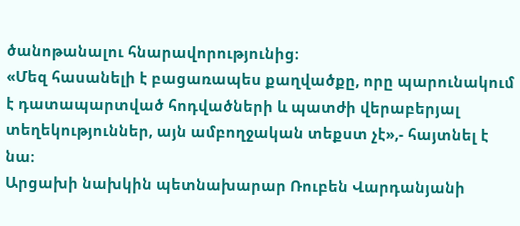ծանոթանալու հնարավորությունից։
«Մեզ հասանելի է բացառապես քաղվածքը, որը պարունակում է դատապարտված հոդվածների և պատժի վերաբերյալ տեղեկություններ, այն ամբողջական տեքստ չէ»,- հայտնել է նա։
Արցախի նախկին պետնախարար Ռուբեն Վարդանյանի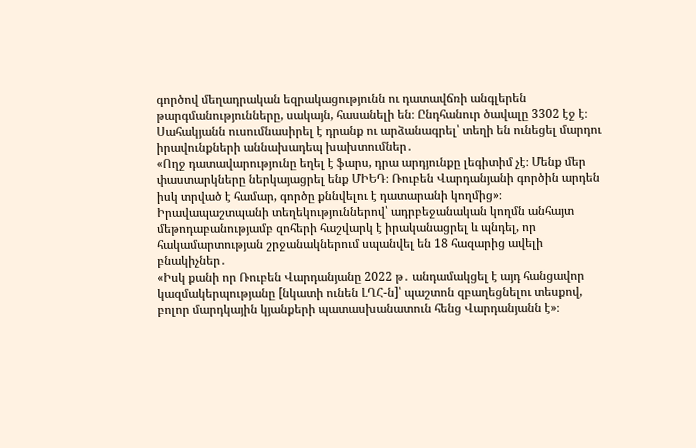գործով մեղադրական եզրակացությունն ու դատավճռի անգլերեն թարգմանությունները, սակայն, հասանելի են։ Ընդհանուր ծավալը 3302 էջ է։
Սահակյանն ուսումնասիրել է դրանք ու արձանագրել՝ տեղի են ունեցել մարդու իրավունքների աննախադեպ խախտումներ․
«Ողջ դատավարությունը եղել է ֆարս, դրա արդյունքը լեգիտիմ չէ։ Մենք մեր փաստարկները ներկայացրել ենք ՄԻԵԴ։ Ռուբեն Վարդանյանի գործին արդեն իսկ տրված է համար, գործը քննվելու է դատարանի կողմից»։
Իրավապաշտպանի տեղեկություններով՝ ադրբեջանական կողմն անհայտ մեթոդաբանությամբ զոհերի հաշվարկ է իրականացրել և պնդել, որ հակամարտության շրջանակներում սպանվել են 18 հազարից ավելի բնակիչներ․
«Իսկ քանի որ Ռուբեն Վարդանյանը 2022 թ․ անդամակցել է այդ հանցավոր կազմակերպությանը [նկատի ունեն ԼՂՀ-ն]՝ պաշտոն զբաղեցնելու տեսքով, բոլոր մարդկային կյանքերի պատասխանատուն հենց Վարդանյանն է»։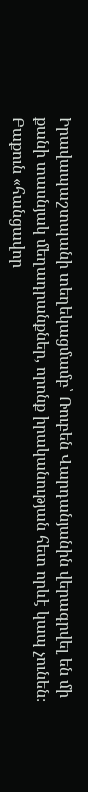Իրավապաշտպանի տեղեկացմամբ՝ Ռուբեն Վարդանյանին վերագրվել են մի քանի տասնյակ մեղադրանքներ, որոնք իրականության հետ որևէ կապ չունեն։
Բաքուն «հանցավոր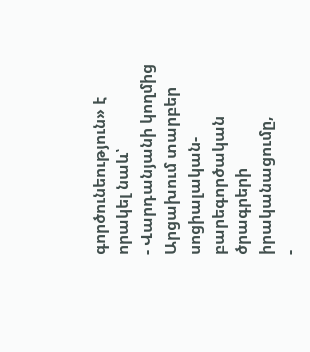գործունեություն» է որակել նաև՝
- Վարդանյանի կողմից Արցախում տարբեր սոցիալական-բարեգործական ծրագրերի իրականացումը,
-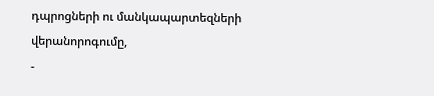դպրոցների ու մանկապարտեզների վերանորոգումը,
-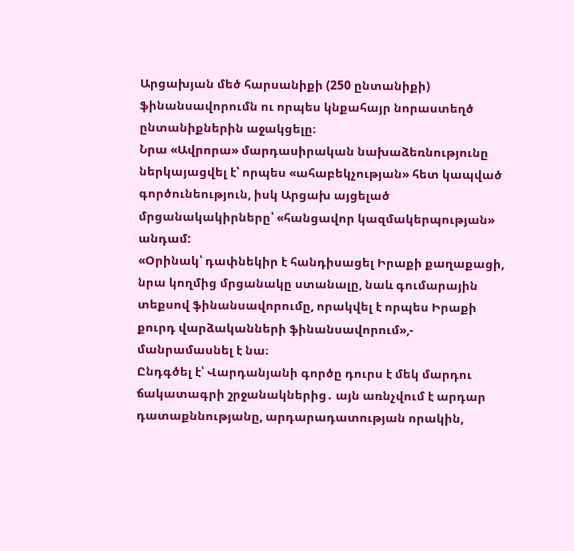Արցախյան մեծ հարսանիքի (250 ընտանիքի) ֆինանսավորումն ու որպես կնքահայր նորաստեղծ ընտանիքներին աջակցելը։
Նրա «Ավրորա» մարդասիրական նախաձեռնությունը ներկայացվել է՝ որպես «ահաբեկչության» հետ կապված գործունեություն, իսկ Արցախ այցելած մրցանակակիրները՝ «հանցավոր կազմակերպության» անդամ:
«Օրինակ՝ դափնեկիր է հանդիսացել Իրաքի քաղաքացի, նրա կողմից մրցանակը ստանալը, նաև գումարային տեքսով ֆինանսավորումը, որակվել է որպես Իրաքի քուրդ վարձականների ֆինանսավորում»,- մանրամասնել է նա։
Ընդգծել է՝ Վարդանյանի գործը դուրս է մեկ մարդու ճակատագրի շրջանակներից․ այն առնչվում է արդար դատաքննությանը, արդարադատության որակին,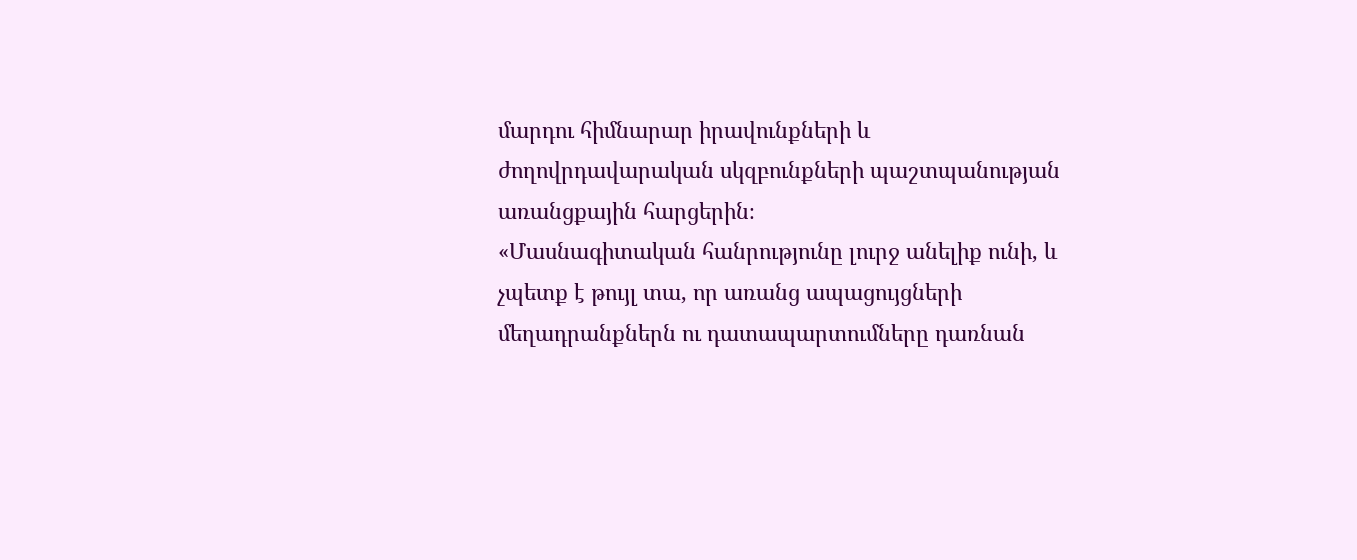մարդու հիմնարար իրավունքների և ժողովրդավարական սկզբունքների պաշտպանության առանցքային հարցերին։
«Մասնագիտական հանրությունը լուրջ անելիք ունի, և չպետք է թույլ տա, որ առանց ապացույցների մեղադրանքներն ու դատապարտումները դառնան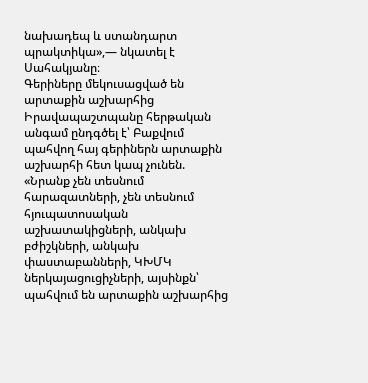նախադեպ և ստանդարտ պրակտիկա»,— նկատել է Սահակյանը։
Գերիները մեկուսացված են արտաքին աշխարհից
Իրավապաշտպանը հերթական անգամ ընդգծել է՝ Բաքվում պահվող հայ գերիներն արտաքին աշխարհի հետ կապ չունեն.
«Նրանք չեն տեսնում հարազատների, չեն տեսնում հյուպատոսական աշխատակիցների, անկախ բժիշկների, անկախ փաստաբանների, ԿԽՄԿ ներկայացուցիչների, այսինքն՝ պահվում են արտաքին աշխարհից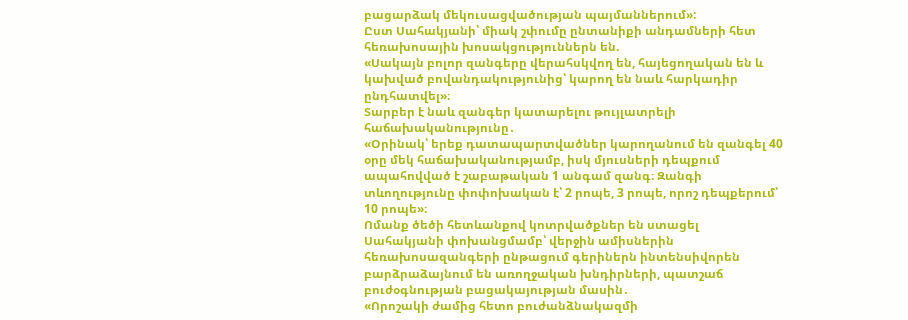բացարձակ մեկուսացվածության պայմաններում»:
Ըստ Սահակյանի՝ միակ շփումը ընտանիքի անդամների հետ հեռախոսային խոսակցություններն են.
«Սակայն բոլոր զանգերը վերահսկվող են, հայեցողական են և կախված բովանդակությունից՝ կարող են նաև հարկադիր ընդհատվել»։
Տարբեր է նաև զանգեր կատարելու թույլատրելի հաճախականությունը․
«Օրինակ՝ երեք դատապարտվածներ կարողանում են զանգել 40 օրը մեկ հաճախականությամբ, իսկ մյուսների դեպքում ապահովված է շաբաթական 1 անգամ զանգ։ Զանգի տևողությունը փոփոխական է՝ 2 րոպե, 3 րոպե, որոշ դեպքերում՝ 10 րոպե»։
Ոմանք ծեծի հետևանքով կոտրվածքներ են ստացել
Սահակյանի փոխանցմամբ՝ վերջին ամիսներին հեռախոսազանգերի ընթացում գերիներն ինտենսիվորեն բարձրաձայնում են առողջական խնդիրների, պատշաճ բուժօգնության բացակայության մասին․
«Որոշակի ժամից հետո բուժանձնակազմի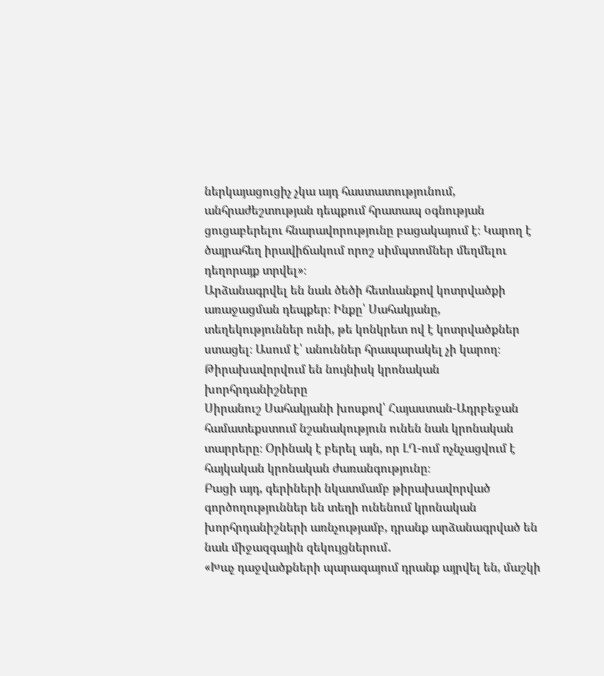ներկայացուցիչ չկա այդ հաստատությունում, անհրաժեշտության դեպքում հրատապ օգնության ցուցաբերելու հնարավորությունը բացակայում է։ Կարող է ծայրահեղ իրավիճակում որոշ սիմպտոմներ մեղմելու դեղորայք տրվել»։
Արձանագրվել են նաև ծեծի հետևանքով կոտրվածքի առաջացման դեպքեր։ Ինքը՝ Սահակյանը, տեղեկություններ ունի, թե կոնկրետ ով է կոտրվածքներ ստացել։ Ասում է՝ անուններ հրապարակել չի կարող։
Թիրախավորվում են նույնիսկ կրոնական խորհրդանիշները
Սիրանուշ Սահակյանի խոսքով՝ Հայաստան-Ադրբեջան համատեքստում նշանակություն ունեն նաև կրոնական տարրերը։ Օրինակ է բերել այն, որ ԼՂ-ում ոչնչացվում է հայկական կրոնական ժառանգությունը։
Բացի այդ, գերիների նկատմամբ թիրախավորված գործողություններ են տեղի ունենում կրոնական խորհրդանիշների առնչությամբ, դրանք արձանագրված են նաև միջազգային զեկույցներում․
«Խաչ դաջվածքների պարագայում դրանք այրվել են, մաշկի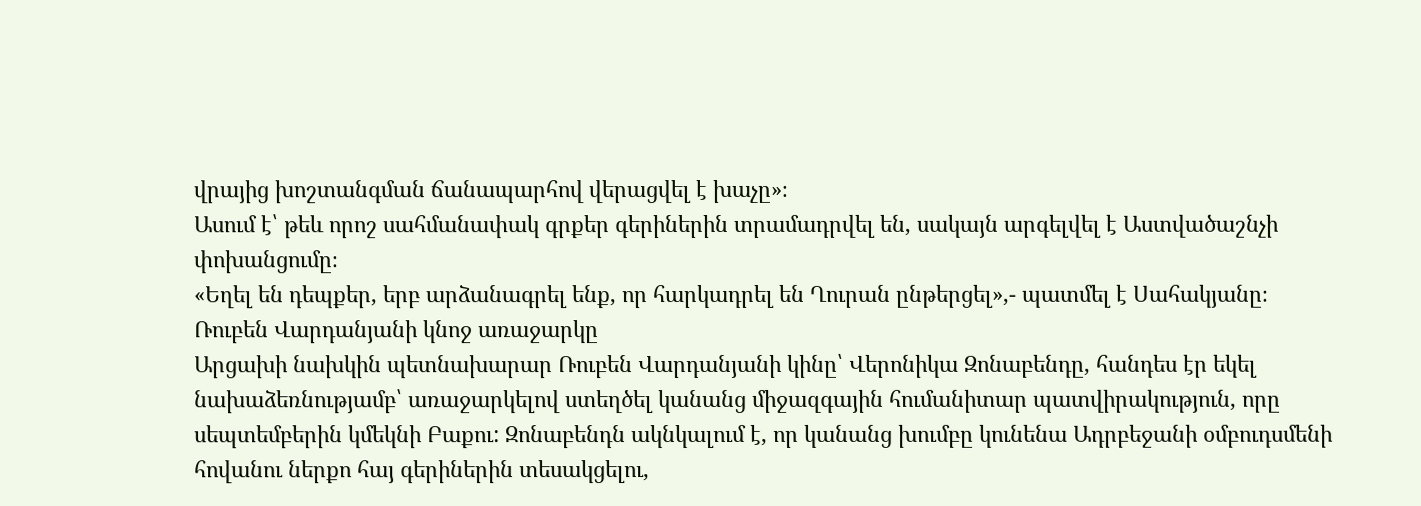վրայից խոշտանգման ճանապարհով վերացվել է խաչը»։
Ասում է՝ թեև որոշ սահմանափակ գրքեր գերիներին տրամադրվել են, սակայն արգելվել է Աստվածաշնչի փոխանցումը։
«Եղել են դեպքեր, երբ արձանագրել ենք, որ հարկադրել են Ղուրան ընթերցել»,- պատմել է Սահակյանը։
Ռուբեն Վարդանյանի կնոջ առաջարկը
Արցախի նախկին պետնախարար Ռուբեն Վարդանյանի կինը՝ Վերոնիկա Զոնաբենդը, հանդես էր եկել նախաձեռնությամբ՝ առաջարկելով ստեղծել կանանց միջազգային հումանիտար պատվիրակություն, որը սեպտեմբերին կմեկնի Բաքու: Զոնաբենդն ակնկալում է, որ կանանց խումբը կունենա Ադրբեջանի օմբուդսմենի հովանու ներքո հայ գերիներին տեսակցելու,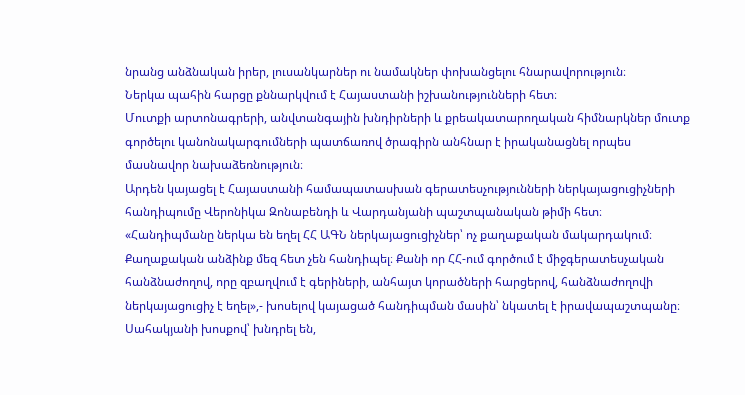նրանց անձնական իրեր, լուսանկարներ ու նամակներ փոխանցելու հնարավորություն։
Ներկա պահին հարցը քննարկվում է Հայաստանի իշխանությունների հետ։
Մուտքի արտոնագրերի, անվտանգային խնդիրների և քրեակատարողական հիմնարկներ մուտք գործելու կանոնակարգումների պատճառով ծրագիրն անհնար է իրականացնել որպես մասնավոր նախաձեռնություն։
Արդեն կայացել է Հայաստանի համապատասխան գերատեսչությունների ներկայացուցիչների հանդիպումը Վերոնիկա Զոնաբենդի և Վարդանյանի պաշտպանական թիմի հետ։
«Հանդիպմանը ներկա են եղել ՀՀ ԱԳՆ ներկայացուցիչներ՝ ոչ քաղաքական մակարդակում։ Քաղաքական անձինք մեզ հետ չեն հանդիպել։ Քանի որ ՀՀ-ում գործում է միջգերատեսչական հանձնաժողով, որը զբաղվում է գերիների, անհայտ կորածների հարցերով, հանձնաժողովի ներկայացուցիչ է եղել»,- խոսելով կայացած հանդիպման մասին՝ նկատել է իրավապաշտպանը։
Սահակյանի խոսքով՝ խնդրել են,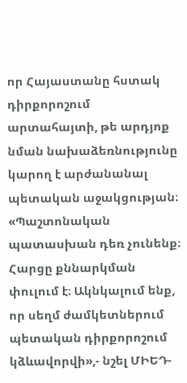որ Հայաստանը հստակ դիրքորոշում արտահայտի, թե արդյոք նման նախաձեռնությունը կարող է արժանանալ պետական աջակցության։
«Պաշտոնական պատասխան դեռ չունենք։ Հարցը քննարկման փուլում է։ Ակնկալում ենք, որ սեղմ ժամկետներում պետական դիրքորոշում կձևավորվի»,- նշել ՄԻԵԴ-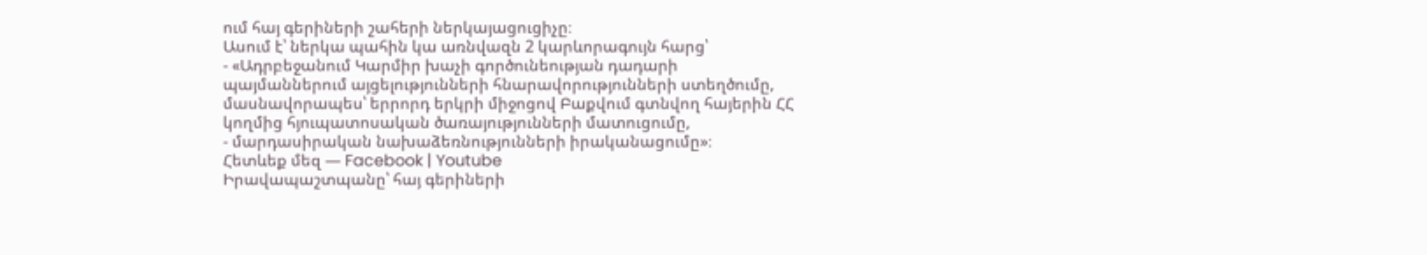ում հայ գերիների շահերի ներկայացուցիչը։
Ասում է՝ ներկա պահին կա առնվազն 2 կարևորագույն հարց՝
- «Ադրբեջանում Կարմիր խաչի գործունեության դադարի պայմաններում այցելությունների հնարավորությունների ստեղծումը, մասնավորապես՝ երրորդ երկրի միջոցով Բաքվում գտնվող հայերին ՀՀ կողմից հյուպատոսական ծառայությունների մատուցումը,
- մարդասիրական նախաձեռնությունների իրականացումը»։
Հետևեք մեզ — Facebook | Youtube
Իրավապաշտպանը՝ հայ գերիների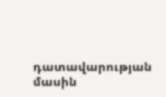դատավարության մասին